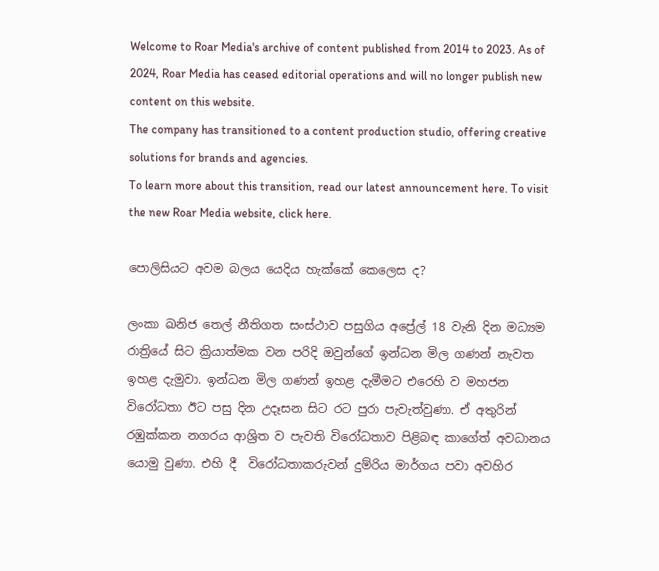Welcome to Roar Media's archive of content published from 2014 to 2023. As of 2024, Roar Media has ceased editorial operations and will no longer publish new content on this website.
The company has transitioned to a content production studio, offering creative solutions for brands and agencies.
To learn more about this transition, read our latest announcement here. To visit the new Roar Media website, click here.

පොලිසියට අවම බලය යෙදිය හැක්කේ කෙලෙස ද?

ලංකා ඛනිජ තෙල් නීතිගත සංස්ථාව පසුගිය අප්‍රේල් 18 වැනි දින මධ්‍යම රාත්‍රියේ සිට ක්‍රියාත්මක වන පරිදි ඔවුන්ගේ ඉන්ධන මිල ගණන් නැවත ඉහළ දැමුවා. ඉන්ධන මිල ගණන් ඉහළ දැමීමට එරෙහි ව මහජන විරෝධතා ඊට පසු දින උදෑසන සිට රට පුරා පැවැත්වුණා. ඒ අතුරින් රඹුක්කන නගරය ආශ්‍රිත ව පැවති විරෝධතාව පිළිබඳ කාගේත් අවධානය යොමු වුණා. එහි දී  විරෝධතාකරුවන් දුම්රිය මාර්ගය පවා අවහිර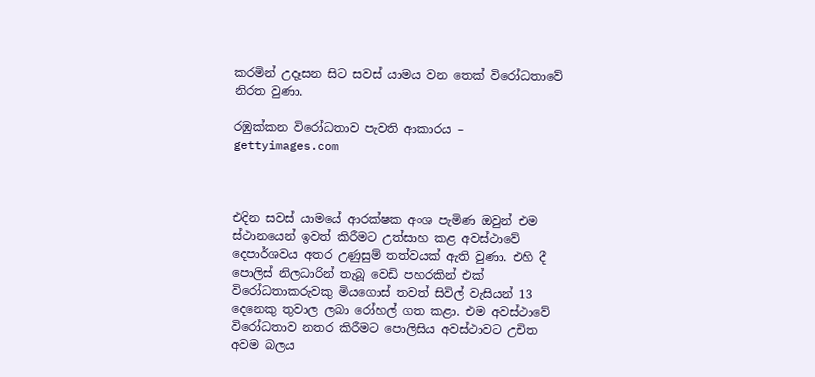කරමින් උදෑසන සිට සවස් යාමය වන තෙක් විරෝධතාවේ නිරත වුණා.

රඹුක්කන විරෝධතාව පැවති ආකාරය – gettyimages.com



එදින සවස් යාමයේ ආරක්ෂක අංශ පැමිණ ඔවුන් එම ස්ථානයෙන් ඉවත් කිරීමට උත්සාහ කළ අවස්ථාවේ දෙපාර්ශවය අතර උණුසුම් තත්වයක් ඇති වුණා. එහි දී පොලිස් නිලධාරින් තැබූ වෙඩි පහරකින් එක් විරෝධතාකරුවකු මියගොස් තවත් සිවිල් වැසියන් 13 දෙනෙකු තුවාල ලබා රෝහල් ගත කළා. එම අවස්ථාවේ විරෝධතාව නතර කිරීමට පොලිසිය අවස්ථාවට උචිත අවම බලය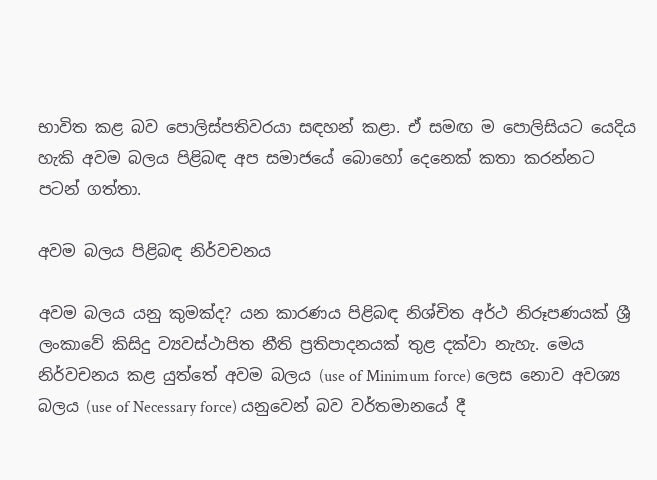භාවිත කළ බව පොලිස්පතිවරයා සඳහන් කළා. ඒ සමඟ ම පොලිසියට යෙදිය හැකි අවම බලය පිළිබඳ අප සමාජයේ බොහෝ දෙනෙක් කතා කරන්නට පටන් ගත්තා.

අවම බලය පිළිබඳ නිර්වචනය

අවම බලය යනු කුමක්ද? යන කාරණය පිළිබඳ නිශ්චිත අර්ථ නිරූපණයක් ශ්‍රී ලංකාවේ කිසිදු ව්‍යවස්ථාපිත නීති ප්‍රතිපාදනයක් තුළ දක්වා නැහැ. මෙය නිර්වචනය කළ යුත්තේ අවම බලය (use of Minimum force) ලෙස නොව අවශ්‍ය බලය (use of Necessary force) යනුවෙන් බව වර්තමානයේ දී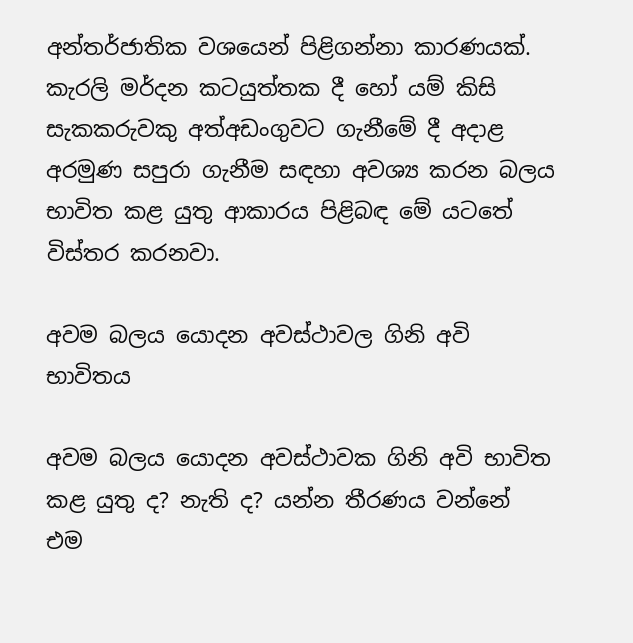අන්තර්ජාතික වශයෙන් පිළිගන්නා කාරණයක්. කැරලි මර්දන කටයුත්තක දී හෝ යම් කිසි සැකකරුවකු අත්අඩංගුවට ගැනීමේ දී අදාළ අරමුණ සපුරා ගැනීම සඳහා අවශ්‍ය කරන බලය භාවිත කළ යුතු ආකාරය පිළිබඳ මේ යටතේ විස්තර කරනවා.

අවම බලය යොදන අවස්ථාවල ගිනි අවි භාවිතය

අවම බලය යොදන අවස්ථාවක ගිනි අවි භාවිත කළ යුතු ද? නැති ද? යන්න තීරණය වන්නේ එම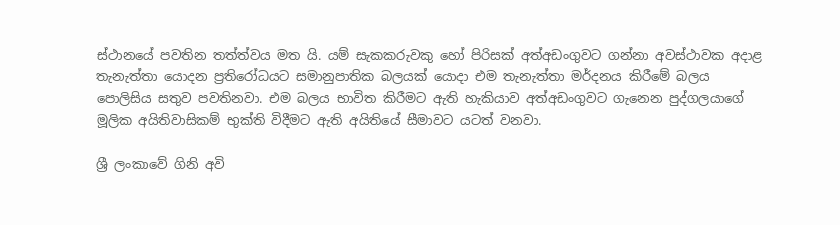ස්ථානයේ පවතින තත්ත්වය මත යි. යම් සැකකරුවකු හෝ පිරිසක් අත්අඩංගුවට ගන්නා අවස්ථාවක අදාළ තැනැත්තා යොදන ප්‍රතිරෝධයට සමානුපාතික බලයක් යොදා එම තැනැත්තා මර්දනය කිරීමේ බලය පොලිසිය සතුව පවතිනවා. එම බලය භාවිත කිරීමට ඇති හැකියාව අත්අඩංගුවට ගැනෙන පුද්ගලයාගේ මූලික අයිතිවාසිකම් භුක්ති විදීමට ඇති අයිතියේ සීමාවට යටත් වනවා.

ශ්‍රී ලංකාවේ ගිනි අවි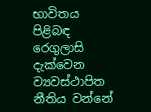භාවිතය පිළිබඳ රෙගුලාසි දැක්වෙන ව්‍යවස්ථාපිත නීතිය වන්නේ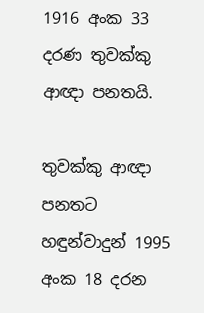1916 අංක 33 දරණ තුවක්කු ආඥා පනතයි.

තුවක්කු ආඥා පනතට හඳුන්වාදුන් 1995 අංක 18 දරන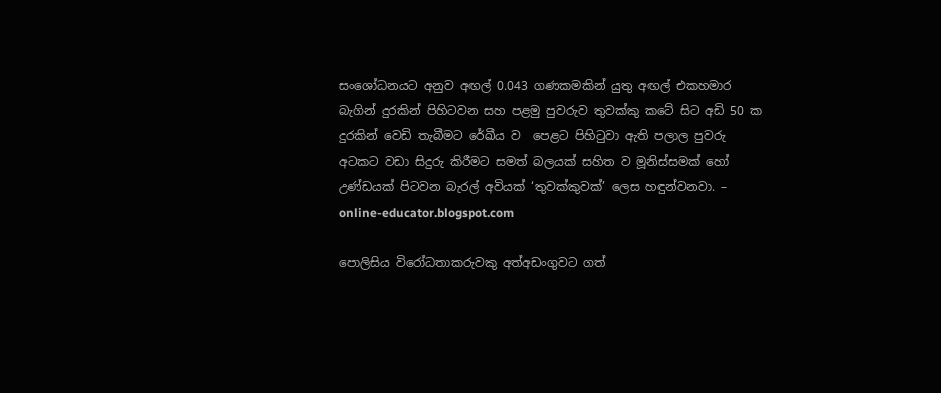සංශෝධනයට අනුව අඟල් 0.043 ගණකමකින් යුතු අඟල් එකහමාර බැගින් දුරකින් පිහිටවන සහ පළමු පුවරුව තුවක්කු කටේ සිට අඩි 50 ක දුරකින් වෙඩි තැබීමට රේඛීය ව  පෙළට පිහිටුවා ඇති පලාල පුවරු අටකට වඩා සිදුරු කිරීමට සමත් බලයක් සහිත ව මූනිස්සමක් හෝ උණ්ඩයක් පිටවන බැරල් අවියක් ‘තුවක්කුවක්’ ලෙස හඳුන්වනවා. –  online-educator.blogspot.com

පොලිසිය විරෝධතාකරුවකු අත්අඩංගුවට ගත්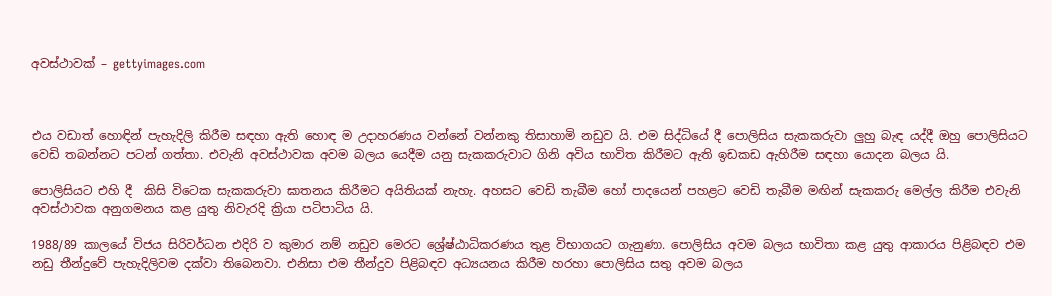අවස්ථාවක් – gettyimages.com



එය වඩාත් හොඳින් පැහැදිලි කිරීම සඳහා ඇති හොඳ ම උදාහරණය වන්නේ වන්නකු තිසාහාමි නඩුව යි. එම සිද්ධියේ දී පොලිසිය සැකකරුවා ලුහු බැඳ යද්දී ඔහු පොලිසියට වෙඩි තබන්නට පටන් ගත්තා. එවැනි අවස්ථාවක අවම බලය යෙදීම යනු සැකකරුවාට ගිනි අවිය භාවිත කිරීමට ඇති ඉඩකඩ ඇහිරීම සඳහා යොදන බලය යි.

පොලිසියට එහි දී  කිසි විටෙක සැකකරුවා ඝාතනය කිරීමට අයිතියක් නැහැ. අහසට වෙඩි තැබීම හෝ පාදයෙන් පහළට වෙඩි තැබීම මඟින් සැකකරු මෙල්ල කිරීම එවැනි අවස්ථාවක අනුගමනය කළ යුතු නිවැරදි ක්‍රියා පටිපාටිය යි.

1988/89 කාලයේ විජය සිරිවර්ධන එදිරි ව කුමාර නම් නඩුව මෙරට ශ්‍රේෂ්ඨාධිකරණය තුළ විභාගයට ගැනුණා. පොලිසිය අවම බලය භාවිතා කළ යුතු ආකාරය පිළිබඳව එම නඩු තීන්දුවේ පැහැදිලිවම දක්වා තිබෙනවා. එනිසා එම තීන්දුව පිළිබඳව අධ්‍යයනය කිරීම හරහා පොලිසිය සතු අවම බලය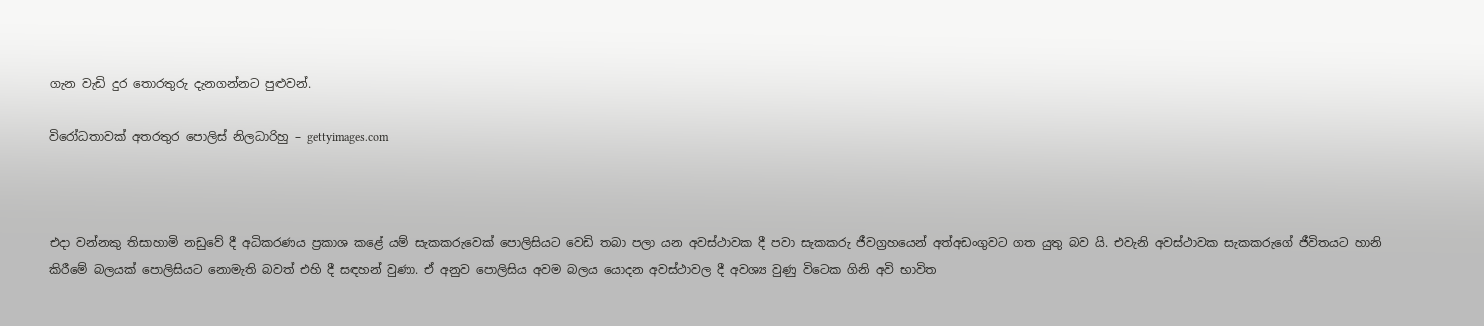ගැන වැඩි දුර තොරතුරු දැනගන්නට පුළුවන්.

විරෝධතාවක් අතරතුර පොලිස් නිලධාරිහු – gettyimages.com



එදා වන්නකු තිසාහාමි නඩුවේ දී අධිකරණය ප්‍රකාශ කළේ යම් සැකකරුවෙක් පොලිසියට වෙඩි තබා පලා යන අවස්ථාවක දී පවා සැකකරු ජීවග්‍රහයෙන් අත්අඩංගුවට ගත යුතු බව යි. එවැනි අවස්ථාවක සැකකරුගේ ජීවිතයට හානි කිරීමේ බලයක් පොලිසියට නොමැති බවත් එහි දී සඳහන් වුණා. ඒ අනුව පොලිසිය අවම බලය යොදන අවස්ථාවල දී අවශ්‍ය වුණු විටෙක ගිනි අවි භාවිත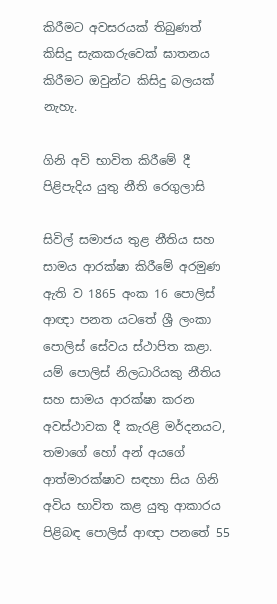කිරීමට අවසරයක් තිබුණත් කිසිදු සැකකරුවෙක් ඝාතනය කිරීමට ඔවුන්ට කිසිදු බලයක් නැහැ.

ගිනි අවි භාවිත කිරීමේ දී පිළිපැදිය යුතු නීති රෙගුලාසි

සිවිල් සමාජය තුළ නීතිය සහ සාමය ආරක්ෂා කිරීමේ අරමුණ ඇති ව 1865 අංක 16 පොලිස් ආඥා පනත යටතේ ශ්‍රී ලංකා පොලිස් සේවය ස්ථාපිත කළා. යම් පොලිස් නිලධාරියකු නීතිය සහ සාමය ආරක්ෂා කරන අවස්ථාවක දී කැරළි මර්දනයට, තමාගේ හෝ අන් අයගේ ආත්මාරක්ෂාව සඳහා සිය ගිනි අවිය භාවිත කළ යුතු ආකාරය පිළිබඳ පොලිස් ආඥා පනතේ 55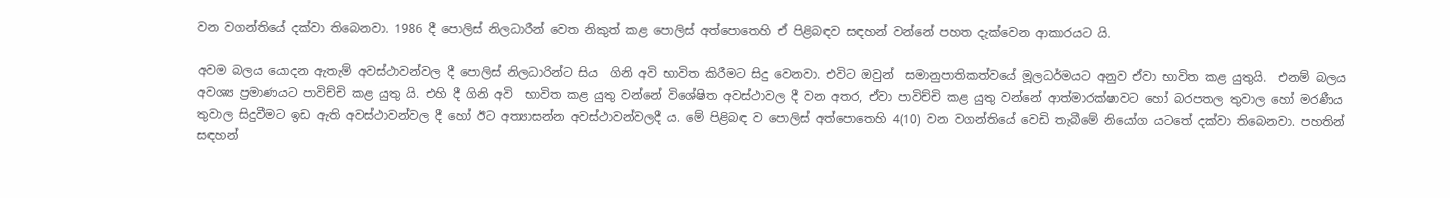වන වගන්තියේ දක්වා තිබෙනවා. 1986 දී පොලිස් නිලධාරීන් වෙත නිකුත් කළ පොලිස් අත්පොතෙහි ඒ පිළිබඳව සඳහන් වන්නේ පහත දැක්වෙන ආකාරයට යි.

අවම බලය යොදන ඇතැම් අවස්ථාවන්වල දී පොලිස් නිලධාරින්ට සිය  ගිනි අවි භාවිත කිරීමට සිදු වෙනවා. එවිට ඔවුන්  සමානුපාතිකත්වයේ මූලධර්මයට අනුව ඒවා භාවිත කළ යුතුයි.  එනම් බලය අවශ්‍ය ප්‍රමාණයට පාවිච්චි කළ යුතු යි. එහි දී ගිනි අවි  භාවිත කළ යුතු වන්නේ විශේෂිත අවස්ථාවල දී වන අතර, ඒවා පාවිච්චි කළ යුතු වන්නේ ආත්මාරක්ෂාවට හෝ බරපතල තුවාල හෝ මරණීය තුවාල සිදුවීමට ඉඩ ඇති අවස්ථාවන්වල දී හෝ ඊට අත්‍යාසන්න අවස්ථාවන්වලදී ය. මේ පිළිබඳ ව පොලිස් අත්පොතෙහි 4(10) වන වගන්තියේ වෙඩි තැබීමේ නියෝග යටතේ දක්වා තිබෙනවා. පහතින් සඳහන්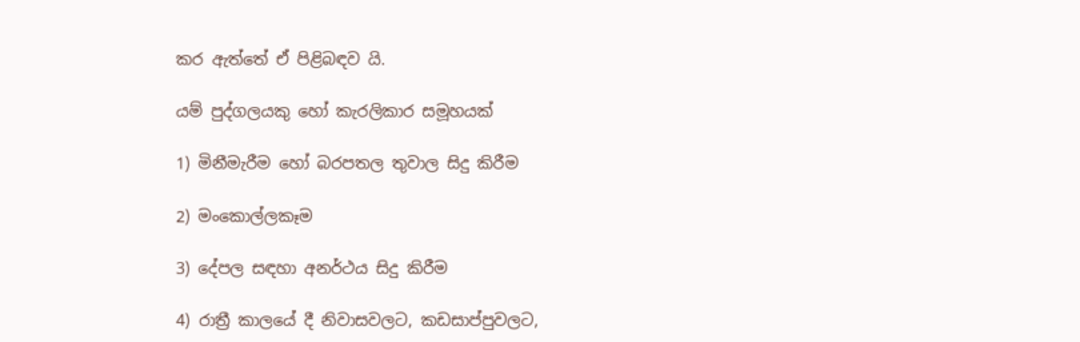කර ඇත්තේ ඒ පිළිබඳව යි.

යම් පුද්ගලයකු හෝ කැරලිකාර සමූහයක්

1) මිනීමැරීම හෝ බරපතල තුවාල සිදු කිරීම

2) මංකොල්ලකෑම

3) දේපල සඳහා අනර්ථය සිදු කිරීම

4) රාත්‍රී කාලයේ දී නිවාසවලට, කඩසාප්පුවලට,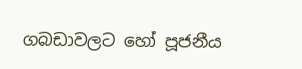ගබඩාවලට හෝ පූජනීය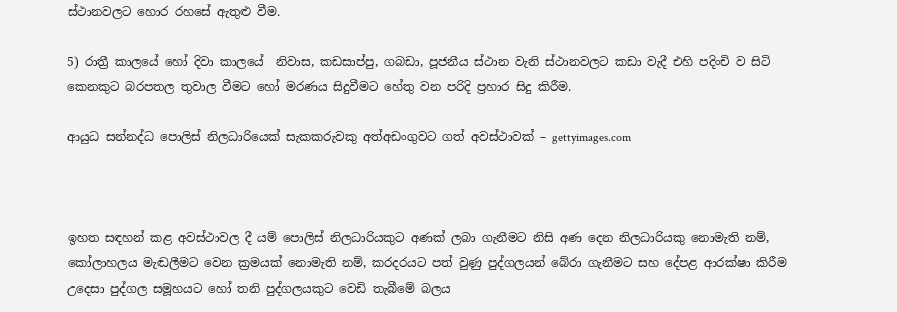ස්ථානවලට හොර රහසේ ඇතුළු වීම.

5) රාත්‍රී කාලයේ හෝ දිවා කාලයේ  නිවාස, කඩසාප්පු, ගබඩා, පූජනීය ස්ථාන වැනි ස්ථානවලට කඩා වැදී එහි පදිංචි ව සිටි කෙනකුට බරපතල තුවාල වීමට හෝ මරණය සිදුවීමට හේතු වන පරිදි ප්‍රහාර සිදු කිරීම.

ආයුධ සන්නද්ධ පොලිස් නිලධාරියෙක් සැකකරුවකු අත්අඩංගුවට ගත් අවස්ථාවක් – gettyimages.com



ඉහත සඳහන් කළ අවස්ථාවල දී යම් පොලිස් නිලධාරියකුට අණක් ලබා ගැනීමට නිසි අණ දෙන නිලධාරියකු නොමැති නම්, කෝලාහලය මැඬලීමට වෙන ක්‍රමයක් නොමැති නම්, කරදරයට පත් වුණු පුද්ගලයන් බේරා ගැනීමට සහ දේපළ ආරක්ෂා කිරීම උදෙසා පුද්ගල සමූහයට හෝ තනි පුද්ගලයකුට වෙඩි තැබීමේ බලය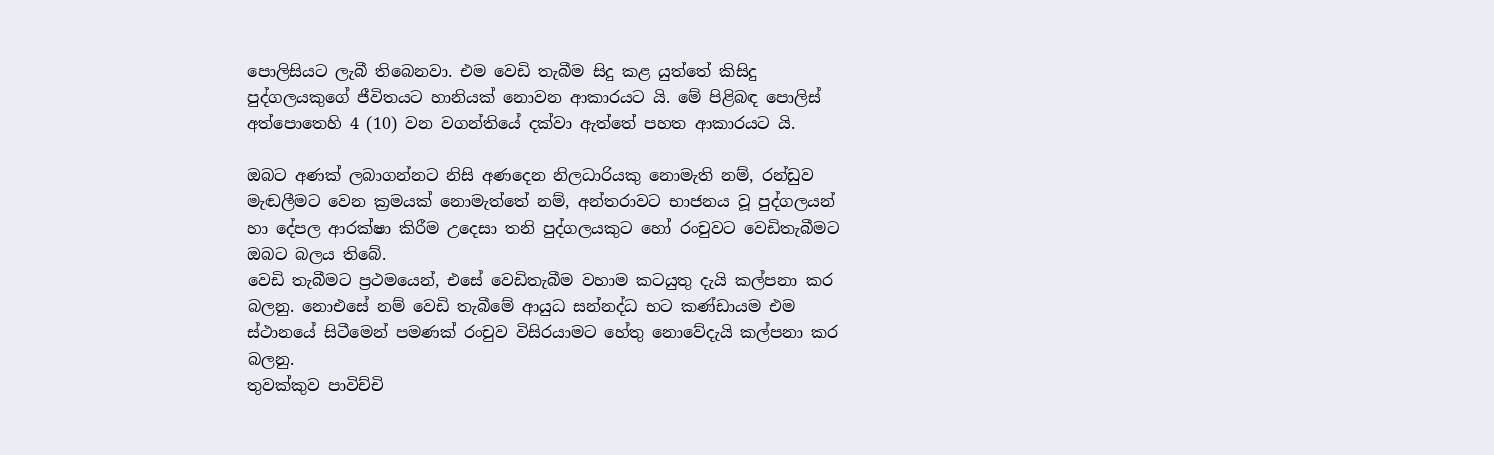පොලිසියට ලැබී තිබෙනවා. එම වෙඩි තැබීම සිදු කළ යුත්තේ කිසිදු පුද්ගලයකුගේ ජීවිතයට හානියක් නොවන ආකාරයට යි. මේ පිළිබඳ පොලිස් අත්පොතෙහි 4 (10) වන වගන්තියේ දක්වා ඇත්තේ පහත ආකාරයට යි.

ඔබට අණක් ලබාගන්නට නිසි අණදෙන නිලධාරියකු නොමැති නම්, රන්ඩුව මැඬලීමට වෙන ක්‍රමයක් නොමැත්තේ නම්, අන්තරාවට භාජනය වූ පුද්ගලයන් හා දේපල ආරක්ෂා කිරීම උදෙසා තනි පුද්ගලයකුට හෝ රංචුවට වෙඩිතැබීමට ඔබට බලය තිබේ.
වෙඩි තැබීමට ප්‍රථමයෙන්, එසේ වෙඩිතැබීම වහාම කටයුතු දැයි කල්පනා කර බලනු. නොඑසේ නම් වෙඩි තැබීමේ ආයුධ සන්නද්ධ භට කණ්ඩායම එම ස්ථානයේ සිටීමෙන් පමණක් රංචුව විසිරයාමට හේතු නොවේදැයි කල්පනා කර බලනු.
තුවක්කුව පාවිච්චි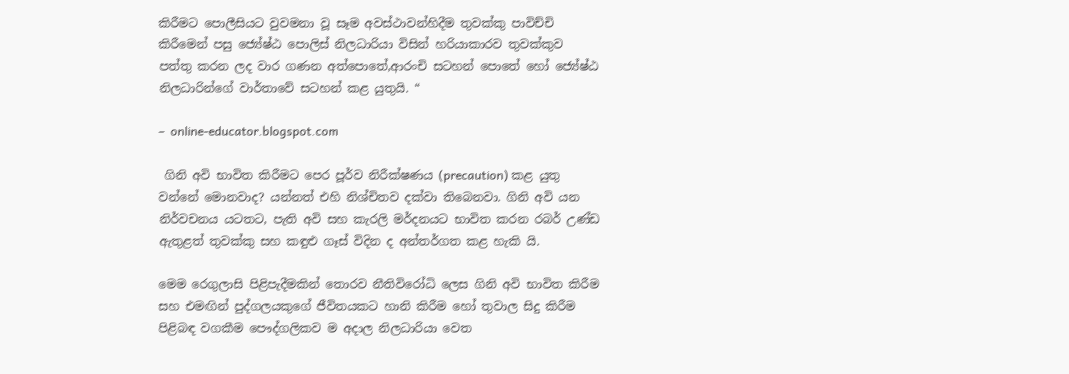කිරීමට පොලීසියට වුවමනා වූ සෑම අවස්ථාවන්හිදීම තුවක්කු පාවිච්චි කිරීමෙන් පසු ජ්‍යේෂ්ඨ පොලිස් නිලධාරියා විසින් හරියාකාරව තුවක්කුව පත්තු කරන ලද වාර ගණන අත්පොතේ,ආරංචි සටහන් පොතේ හෝ ජ්‍යේෂ්ඨ නිලධාරින්ගේ වාර්තාවේ සටහන් කළ යුතුයි. “

–  online-educator.blogspot.com

 ගිනි අවි භාවිත කිරීමට පෙර පූර්ව නිරීක්ෂණය (precaution) කළ යුතු වන්නේ මොනවාද? යන්නත් එහි නිශ්චිතව දක්වා තිබෙනවා. ගිනි අවි යන නිර්වචනය යටතට, පැති අවි සහ කැරලි මර්දනයට භාවිත කරන රබර් උණ්ඩ ඇතුළත් තුවක්කු සහ කඳුළු ගෑස් විදින ද අන්තර්ගත කළ හැකි යි.

මෙම රෙගුලාසි පිළිපැදීමකින් තොරව නීතිවිරෝධි ලෙස ගිනි අවි භාවිත කිරීම සහ එමඟින් පුද්ගලයකුගේ ජීවිතයකට හානි කිරීම හෝ තුවාල සිදු කිරීම පිළිබඳ වගකීම පෞද්ගලිකව ම අදාල නිලධාරියා වෙත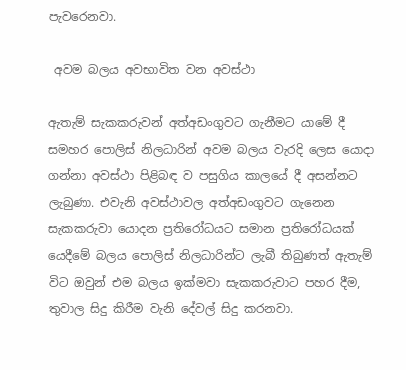පැවරෙනවා.

 අවම බලය අවභාවිත වන අවස්ථා

ඇතැම් සැකකරුවන් අත්අඩංගුවට ගැනීමට යාමේ දී සමහර පොලිස් නිලධාරින් අවම බලය වැරදි ලෙස යොදා ගන්නා අවස්ථා පිළිබඳ ව පසුගිය කාලයේ දී අසන්නට ලැබුණා. එවැනි අවස්ථාවල අත්අඩංගුවට ගැනෙන සැකකරුවා යොදන ප්‍රතිරෝධයට සමාන ප්‍රතිරෝධයක් යෙදීමේ බලය පොලිස් නිලධාරින්ට ලැබී තිබුණත් ඇතැම් විට ඔවුන් එම බලය ඉක්මවා සැකකරුවාට පහර දීම, තුවාල සිදු කිරීම වැනි දේවල් සිදු කරනවා.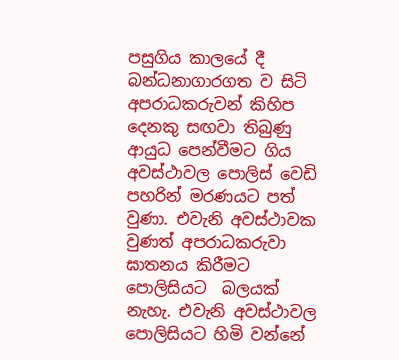පසුගිය කාලයේ දී බන්ධනාගාරගත ව සිටි අපරාධකරුවන් කිහිප දෙනකු සඟවා තිබුණු ආයුධ පෙන්වීමට ගිය අවස්ථාවල පොලිස් වෙඩි පහරින් මරණයට පත් වුණා. එවැනි අවස්ථාවක වුණත් අපරාධකරුවා ඝාතනය කිරීමට පොලිසියට  බලයක් නැහැ. එවැනි අවස්ථාවල පොලිසියට හිමි වන්නේ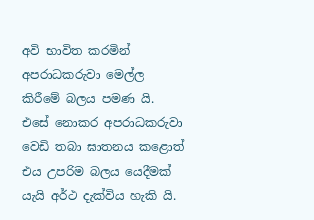අවි භාවිත කරමින් අපරාධකරුවා මෙල්ල කිරීමේ බලය පමණ යි. එසේ නොකර අපරාධකරුවා වෙඩි තබා ඝාතනය කළොත් එය උපරිම බලය යෙදීමක් යැයි අර්ථ දැක්විය හැකි යි.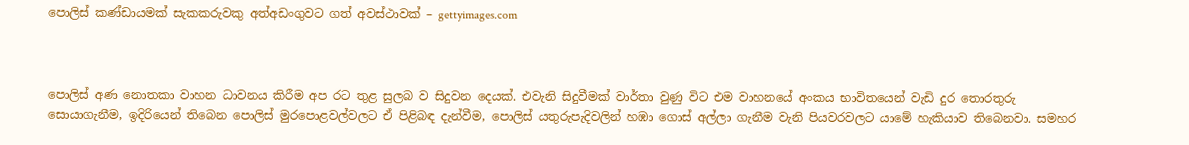පොලිස් කණ්ඩායමක් සැකකරුවකු අත්අඩංගුවට ගත් අවස්ථාවක් – gettyimages.com



පොලිස් අණ නොතකා වාහන ධාවනය කිරීම අප රට තුළ සුලබ ව සිදුවන දෙයක්. එවැනි සිදුවීමක් වාර්තා වුණු විට එම වාහනයේ අංකය භාවිතයෙන් වැඩි දුර තොරතුරු සොයාගැනීම, ඉදිරියෙන් තිබෙන පොලිස් මුරපොළවල්වලට ඒ පිළිබඳ දැන්වීම, පොලිස් යතුරුපැදිවලින් හඹා ගොස් අල්ලා ගැනීම වැනි පියවරවලට යාමේ හැකියාව තිබෙනවා. සමහර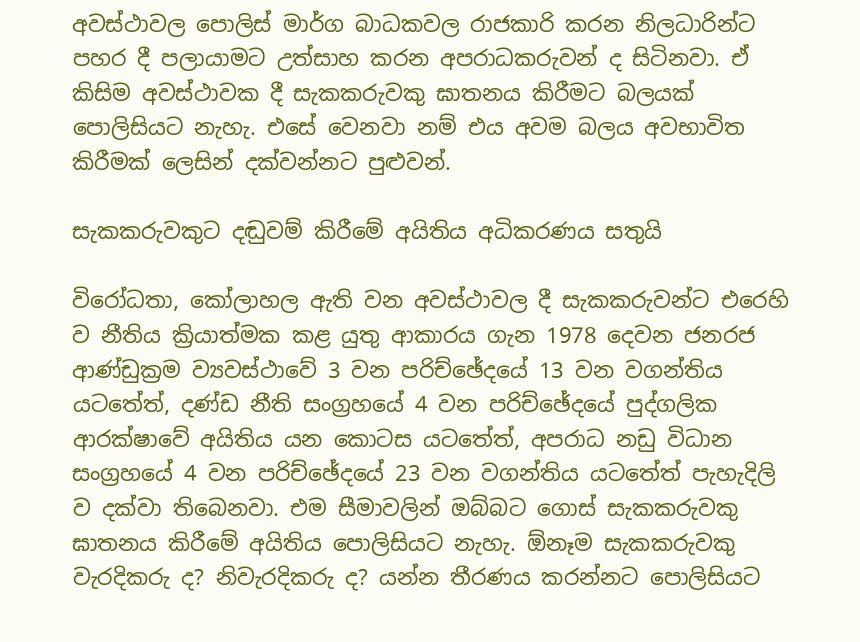අවස්ථාවල පොලිස් මාර්ග බාධකවල රාජකාරි කරන නිලධාරින්ට පහර දී පලායාමට උත්සාහ කරන අපරාධකරුවන් ද සිටිනවා. ඒ  කිසිම අවස්ථාවක දී සැකකරුවකු ඝාතනය කිරීමට බලයක් පොලිසියට නැහැ. එසේ වෙනවා නම් එය අවම බලය අවභාවිත කිරීමක් ලෙසින් දක්වන්නට පුළුවන්.

සැකකරුවකුට දඬුවම් කිරීමේ අයිතිය අධිකරණය සතුයි

විරෝධතා, කෝලාහල ඇති වන අවස්ථාවල දී සැකකරුවන්ට එරෙහි ව නීතිය ක්‍රියාත්මක කළ යුතු ආකාරය ගැන 1978 දෙවන ජනරජ ආණ්ඩුක්‍රම ව්‍යවස්ථාවේ 3 වන පරිච්ඡේදයේ 13 වන වගන්තිය යටතේත්, දණ්ඩ නීති සංග්‍රහයේ 4 වන පරිච්ඡේදයේ පුද්ගලික ආරක්ෂාවේ අයිතිය යන කොටස යටතේත්, අපරාධ නඩු විධාන සංග්‍රහයේ 4 වන පරිච්ඡේදයේ 23 වන වගන්තිය යටතේත් පැහැදිලි ව දක්වා තිබෙනවා. එම සීමාවලින් ඔබ්බට ගොස් සැකකරුවකු ඝාතනය කිරීමේ අයිතිය පොලිසියට නැහැ. ඕනෑම සැකකරුවකු වැරදිකරු ද? නිවැරදිකරු ද? යන්න තීරණය කරන්නට පොලිසියට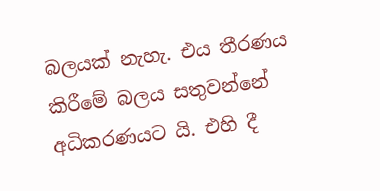බලයක් නැහැ. එය තීරණය කිරීමේ බලය සතුවන්නේ අධිකරණයට යි. එහි දී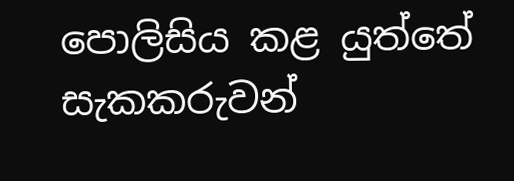පොලිසිය කළ යුත්තේ සැකකරුවන්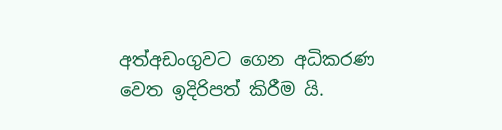අත්අඩංගුවට ගෙන අධිකරණ වෙත ඉදිරිපත් කිරීම යි.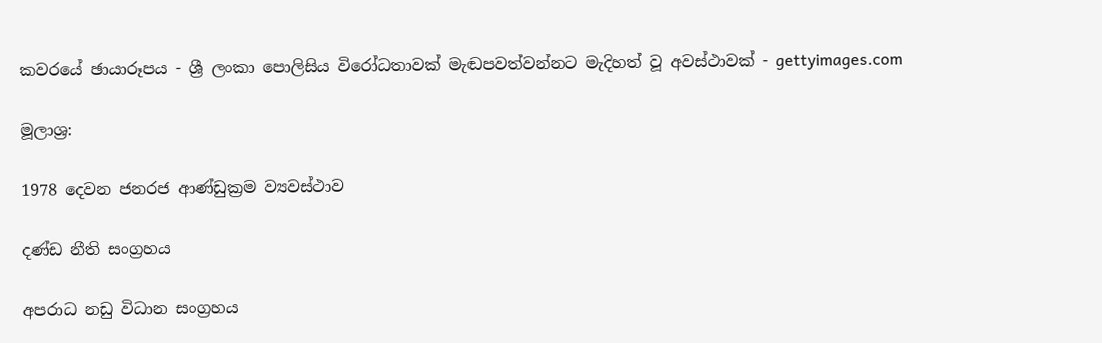කවරයේ ඡායාරූපය - ශ්‍රී ලංකා පොලිසිය විරෝධතාවක් මැඬපවත්වන්නට මැදිහත් වූ අවස්ථාවක් - gettyimages.com

මූලාශ්‍ර:

1978 දෙවන ජනරජ ආණ්ඩුක්‍රම ව්‍යවස්ථාව

දණ්ඩ නීති සංග්‍රහය

අපරාධ නඩු විධාන සංග්‍රහය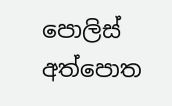පොලිස් අත්පොත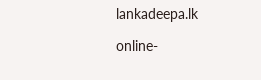lankadeepa.lk

online-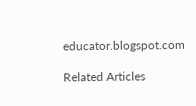educator.blogspot.com

Related Articles